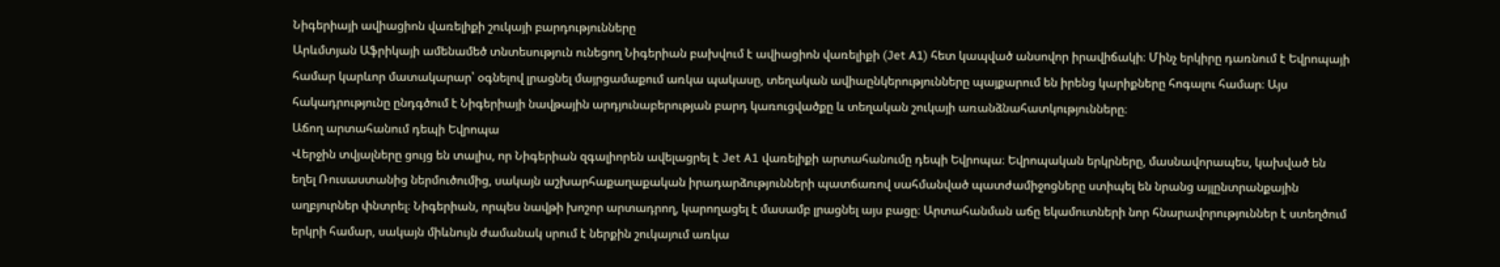Նիգերիայի ավիացիոն վառելիքի շուկայի բարդությունները
Արևմտյան Աֆրիկայի ամենամեծ տնտեսություն ունեցող Նիգերիան բախվում է ավիացիոն վառելիքի (Jet A1) հետ կապված անսովոր իրավիճակի։ Մինչ երկիրը դառնում է Եվրոպայի համար կարևոր մատակարար՝ օգնելով լրացնել մայրցամաքում առկա պակասը, տեղական ավիաընկերությունները պայքարում են իրենց կարիքները հոգալու համար։ Այս հակադրությունը ընդգծում է Նիգերիայի նավթային արդյունաբերության բարդ կառուցվածքը և տեղական շուկայի առանձնահատկությունները։
Աճող արտահանում դեպի Եվրոպա
Վերջին տվյալները ցույց են տալիս, որ Նիգերիան զգալիորեն ավելացրել է Jet A1 վառելիքի արտահանումը դեպի Եվրոպա։ Եվրոպական երկրները, մասնավորապես, կախված են եղել Ռուսաստանից ներմուծումից, սակայն աշխարհաքաղաքական իրադարձությունների պատճառով սահմանված պատժամիջոցները ստիպել են նրանց այլընտրանքային աղբյուրներ փնտրել։ Նիգերիան, որպես նավթի խոշոր արտադրող, կարողացել է մասամբ լրացնել այս բացը։ Արտահանման աճը եկամուտների նոր հնարավորություններ է ստեղծում երկրի համար, սակայն միևնույն ժամանակ սրում է ներքին շուկայում առկա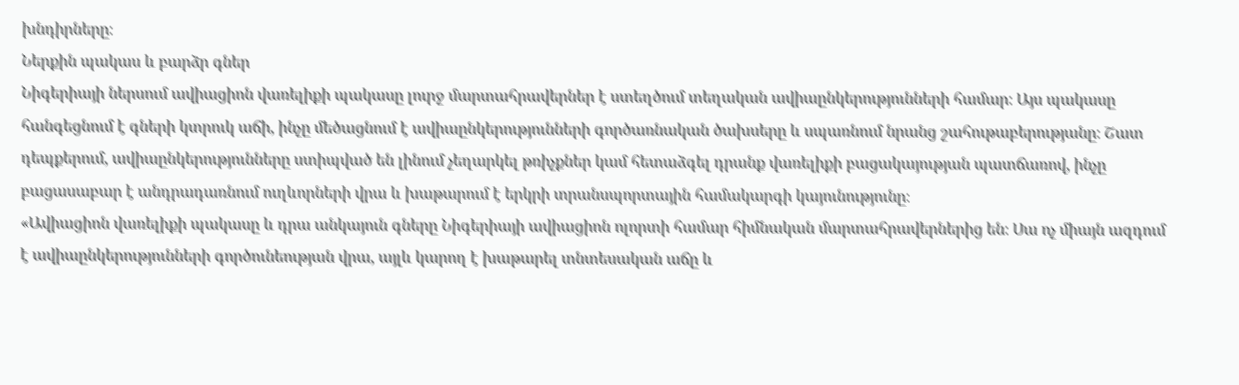խնդիրները։
Ներքին պակաս և բարձր գներ
Նիգերիայի ներսում ավիացիոն վառելիքի պակասը լուրջ մարտահրավերներ է ստեղծում տեղական ավիաընկերությունների համար։ Այս պակասը հանգեցնում է գների կտրուկ աճի, ինչը մեծացնում է ավիաընկերությունների գործառնական ծախսերը և սպառնում նրանց շահութաբերությանը։ Շատ դեպքերում, ավիաընկերությունները ստիպված են լինում չեղարկել թռիչքներ կամ հետաձգել դրանք վառելիքի բացակայության պատճառով, ինչը բացասաբար է անդրադառնում ուղևորների վրա և խաթարում է երկրի տրանսպորտային համակարգի կայունությունը։
«Ավիացիոն վառելիքի պակասը և դրա անկայուն գները Նիգերիայի ավիացիոն ոլորտի համար հիմնական մարտահրավերներից են։ Սա ոչ միայն ազդում է ավիաընկերությունների գործունեության վրա, այլև կարող է խաթարել տնտեսական աճը և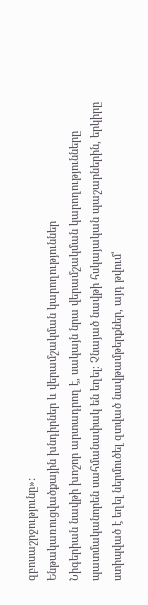զբոսաշրջությունը»:
Ենթակառուցվածքային խնդիրներ և վերամշակման կարողություններ
Նիգերիան նավթի խոշոր արտադրող է, սակայն նրա վերամշակման կարողությունները պատմականորեն սահմանափակ են եղել։ Չնայած նավթի հսկայական պաշարներին, երկիրը ստիպված է եղել ներմուծել զտված նավթամթերքներ, այդ թվում՝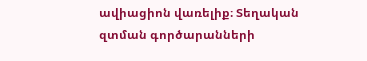ավիացիոն վառելիք։ Տեղական զտման գործարանների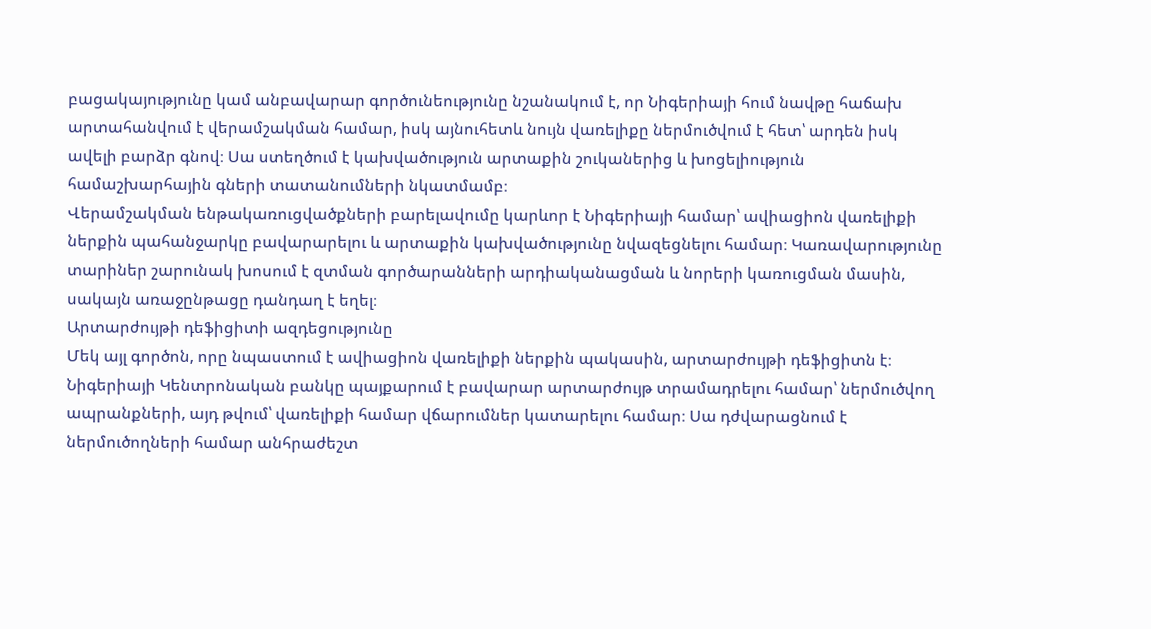բացակայությունը կամ անբավարար գործունեությունը նշանակում է, որ Նիգերիայի հում նավթը հաճախ արտահանվում է վերամշակման համար, իսկ այնուհետև նույն վառելիքը ներմուծվում է հետ՝ արդեն իսկ ավելի բարձր գնով։ Սա ստեղծում է կախվածություն արտաքին շուկաներից և խոցելիություն համաշխարհային գների տատանումների նկատմամբ։
Վերամշակման ենթակառուցվածքների բարելավումը կարևոր է Նիգերիայի համար՝ ավիացիոն վառելիքի ներքին պահանջարկը բավարարելու և արտաքին կախվածությունը նվազեցնելու համար։ Կառավարությունը տարիներ շարունակ խոսում է զտման գործարանների արդիականացման և նորերի կառուցման մասին, սակայն առաջընթացը դանդաղ է եղել։
Արտարժույթի դեֆիցիտի ազդեցությունը
Մեկ այլ գործոն, որը նպաստում է ավիացիոն վառելիքի ներքին պակասին, արտարժույթի դեֆիցիտն է։ Նիգերիայի Կենտրոնական բանկը պայքարում է բավարար արտարժույթ տրամադրելու համար՝ ներմուծվող ապրանքների, այդ թվում՝ վառելիքի համար վճարումներ կատարելու համար։ Սա դժվարացնում է ներմուծողների համար անհրաժեշտ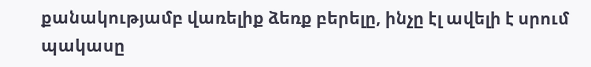քանակությամբ վառելիք ձեռք բերելը, ինչը էլ ավելի է սրում պակասը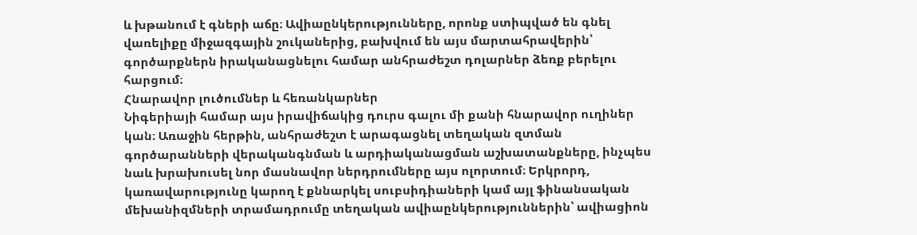և խթանում է գների աճը։ Ավիաընկերությունները, որոնք ստիպված են գնել վառելիքը միջազգային շուկաներից, բախվում են այս մարտահրավերին՝ գործարքներն իրականացնելու համար անհրաժեշտ դոլարներ ձեռք բերելու հարցում։
Հնարավոր լուծումներ և հեռանկարներ
Նիգերիայի համար այս իրավիճակից դուրս գալու մի քանի հնարավոր ուղիներ կան։ Առաջին հերթին, անհրաժեշտ է արագացնել տեղական զտման գործարանների վերականգնման և արդիականացման աշխատանքները, ինչպես նաև խրախուսել նոր մասնավոր ներդրումները այս ոլորտում։ Երկրորդ, կառավարությունը կարող է քննարկել սուբսիդիաների կամ այլ ֆինանսական մեխանիզմների տրամադրումը տեղական ավիաընկերություններին՝ ավիացիոն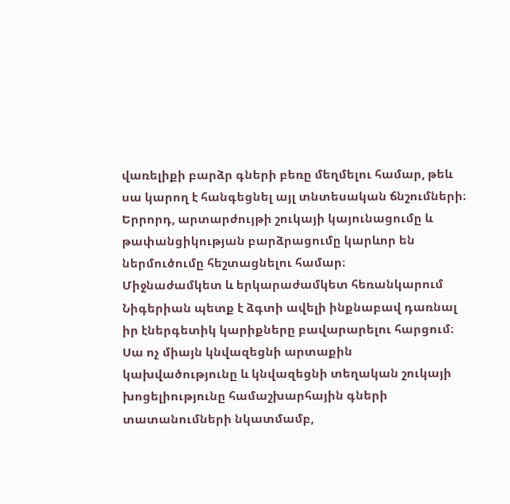վառելիքի բարձր գների բեռը մեղմելու համար, թեև սա կարող է հանգեցնել այլ տնտեսական ճնշումների։ Երրորդ, արտարժույթի շուկայի կայունացումը և թափանցիկության բարձրացումը կարևոր են ներմուծումը հեշտացնելու համար։
Միջնաժամկետ և երկարաժամկետ հեռանկարում Նիգերիան պետք է ձգտի ավելի ինքնաբավ դառնալ իր էներգետիկ կարիքները բավարարելու հարցում։ Սա ոչ միայն կնվազեցնի արտաքին կախվածությունը և կնվազեցնի տեղական շուկայի խոցելիությունը համաշխարհային գների տատանումների նկատմամբ,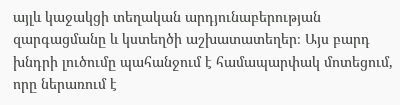այլև կաջակցի տեղական արդյունաբերության զարգացմանը և կստեղծի աշխատատեղեր։ Այս բարդ խնդրի լուծումը պահանջում է համապարփակ մոտեցում, որը ներառում է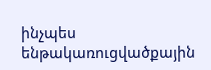ինչպես ենթակառուցվածքային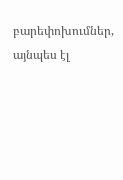բարեփոխումներ, այնպես էլ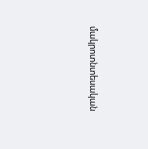մակրոտնտեսական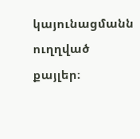կայունացմանն ուղղված քայլեր։